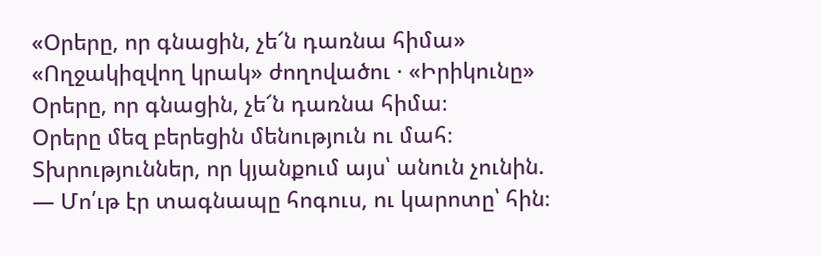«Օրերը, որ գնացին, չե՜ն դառնա հիմա»
«Ողջակիզվող կրակ» ժողովածու · «Իրիկունը»
Օրերը, որ գնացին, չե՜ն դառնա հիմա։
Օրերը մեզ բերեցին մենություն ու մահ։
Տխրություններ, որ կյանքում այս՝ անուն չունին.
— Մո՛ւթ էր տագնապը հոգուս, ու կարոտը՝ հին։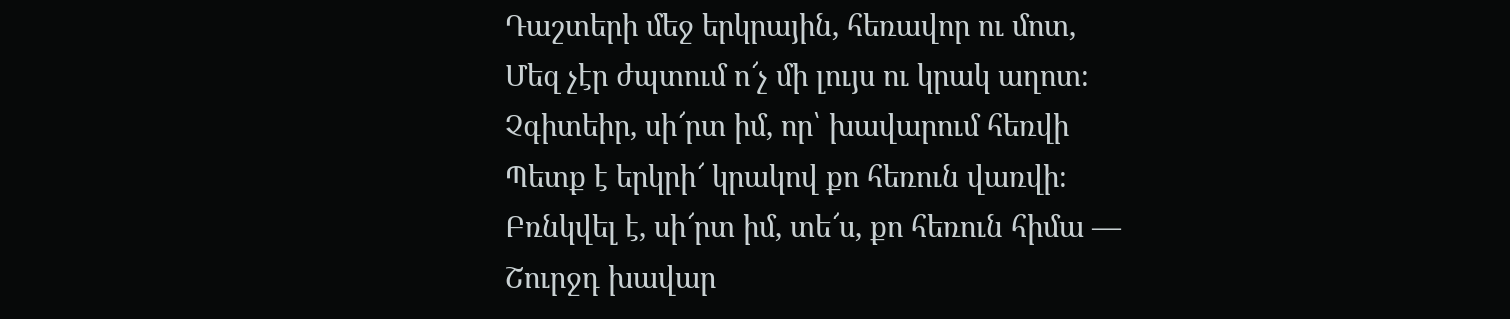Դաշտերի մեջ երկրային, հեռավոր ու մոտ,
Մեզ չէր ժպտում ո՜չ մի լույս ու կրակ աղոտ։
Չգիտեիր, սի՜րտ իմ, որ՝ խավարում հեռվի
Պետք է երկրի՜ կրակով քո հեռուն վառվի։
Բռնկվել է, սի՜րտ իմ, տե՜ս, քո հեռուն հիմա —
Շուրջդ խավար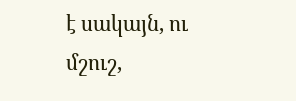է սակայն, ու մշուշ,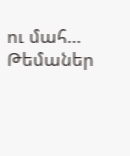ու մահ…
Թեմաներ